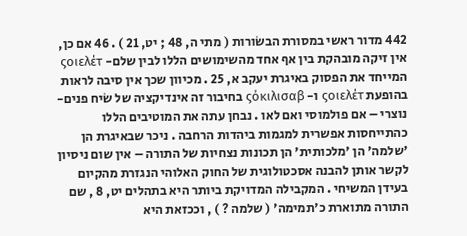442 מדור ראשי במסורת הבשׂורות ( מתי ה, 48 ; יט, 21 ) . 46 אם כן, אין זיקה מובהקת בין אף אחד מהשימושים הללו לבין שלם- ςοιελέτ המייחד את הפסוק באיגרת יעקב א, 25 . מכיוון שכך אין סיבה לראות בהופעת ςοιελέτ ו- ςόκιλισαβ בחיבור זה אינדיקציה של שׂיח פנים-נוצרי – אם פולמוסי ואם לאו . נבחן עתה את המוטיבים הללו כהתייחסות אפשרית למגמות ביהדות הרחבה . ניכר שבאיגרת הן 'שלמה' הן 'מלכותית' הן תכונות נצחיות של התורה – אין שום ניסיון לקשר אותן להבנה אסכטולוגית של החוק האלוהי הנגזרת מהקיום בעידן המשיחי . המקבילה המדויקת ביותר היא בתהלים יט, 8 , שם התורה מתוארת כ'תמימה' ( שלמה ? ) , וככזאת היא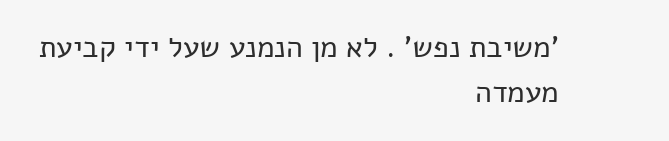'משיבת נפש' . לא מן הנמנע שעל ידי קביעת מעמדה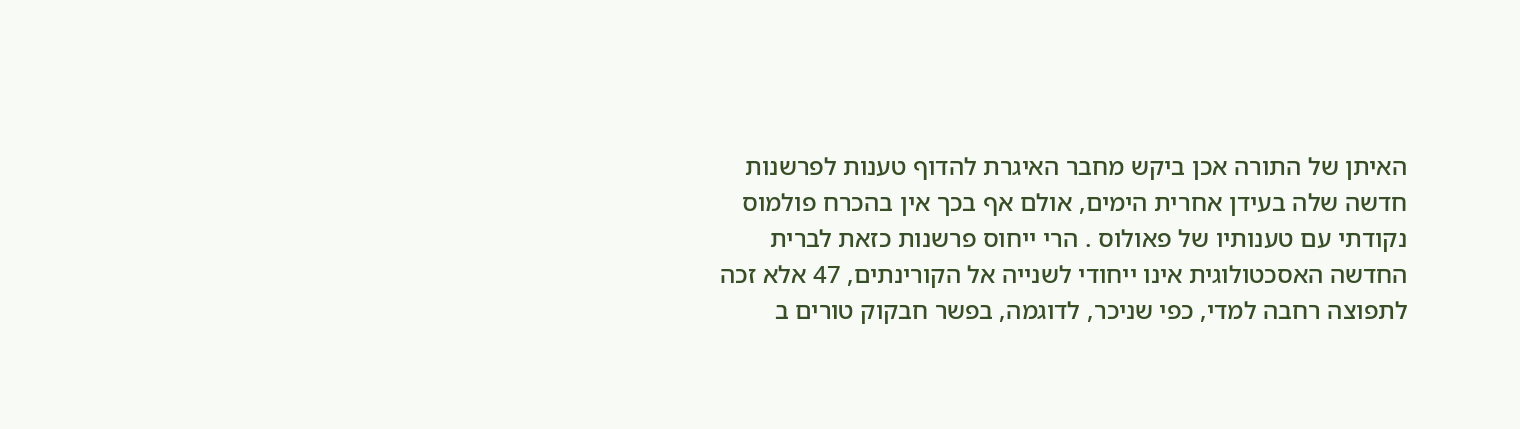האיתן של התורה אכן ביקש מחבר האיגרת להדוף טענות לפרשנות חדשה שלה בעידן אחרית הימים, אולם אף בכך אין בהכרח פולמוס נקודתי עם טענותיו של פאולוס . הרי ייחוס פרשנות כזאת לברית החדשה האסכטולוגית אינו ייחודי לשנייה אל הקורינתים, 47 אלא זכה לתפוצה רחבה למדי, כפי שניכר, לדוגמה, בפשר חבקוק טורים ב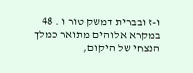ו-ז ובברית דמשק טור ו . 48 במקרא אלוהים מתואר כמלך הנצחי של היקום,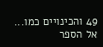49 והכינויים כמו...
אל הספר